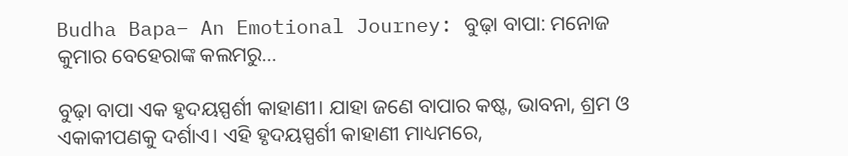Budha Bapa– An Emotional Journey: ବୁଢ଼ା ବାପା: ମନୋଜ କୁମାର ବେହେରାଙ୍କ କଲମରୁ...

ବୁଢ଼ା ବାପା ଏକ ହୃଦୟସ୍ପର୍ଶୀ କାହାଣୀ। ଯାହା ଜଣେ ବାପାର କଷ୍ଟ, ଭାବନା, ଶ୍ରମ ଓ ଏକାକୀପଣକୁ ଦର୍ଶାଏ। ଏହି ହୃଦୟସ୍ପର୍ଶୀ କାହାଣୀ ମାଧ୍ୟମରେ,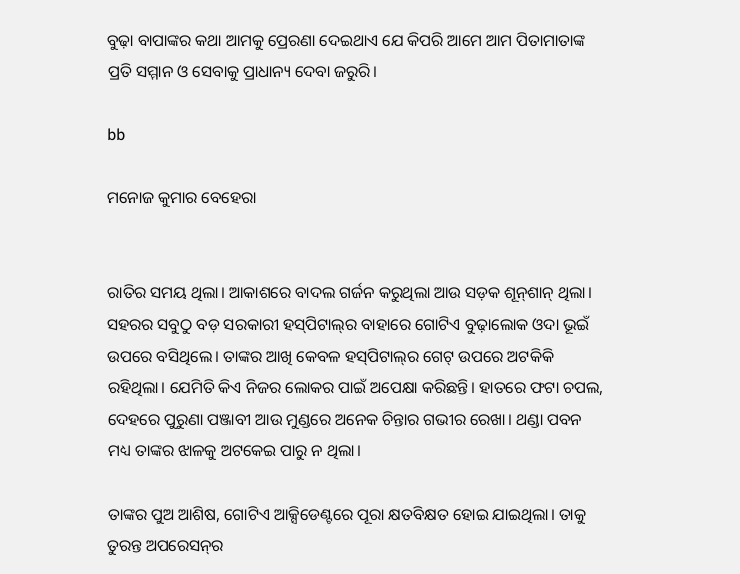ବୁଢ଼ା ବାପାଙ୍କର କଥା ଆମକୁ ପ୍ରେରଣା ଦେଇଥାଏ ଯେ କିପରି ଆମେ ଆମ ପିତାମାତାଙ୍କ ପ୍ରତି ସମ୍ମାନ ଓ ସେବାକୁ ପ୍ରାଧାନ୍ୟ ଦେବା ଜରୁରି।

bb

ମନୋଜ କୁମାର ବେହେରା


ରାତିର ସମୟ ଥିଲା। ଆକାଶରେ ବାଦଲ ଗର୍ଜନ କରୁଥିଲା ଆଉ ସଡ଼କ ଶୂନ୍‌ଶାନ୍ ଥିଲା। ସହରର ସବୁଠୁ ବଡ଼ ସରକାରୀ ହସ୍‌ପିଟାଲ୍‌ର ବାହାରେ ଗୋଟିଏ ବୁଢ଼ାଲୋକ ଓଦା ଭୂଇଁ ଉପରେ ବସିଥିଲେ। ତାଙ୍କର ଆଖି କେବଳ ହସ୍‌ପିଟାଲ୍‌ର ଗେଟ୍ ଉପରେ ଅଟକିକି ରହିଥିଲା। ଯେମିତି କିଏ ନିଜର ଲୋକର ପାଇଁ ଅପେକ୍ଷା କରିଛନ୍ତି। ହାତରେ ଫଟା ଚପଲ, ଦେହରେ ପୁରୁଣା ପଞ୍ଜାବୀ ଆଉ ମୁଣ୍ଡରେ ଅନେକ ଚିନ୍ତାର ଗଭୀର ରେଖା। ଥଣ୍ଡା ପବନ ମଧ୍ୟ ତାଙ୍କର ଝାଳକୁ ଅଟକେଇ ପାରୁ ନ ଥିଲା।

ତାଙ୍କର ପୁଅ ଆଶିଷ, ଗୋଟିଏ ଆକ୍ସି‌ଡେଣ୍ଟରେ ପୂରା କ୍ଷତବିକ୍ଷତ ହୋଇ ଯାଇଥିଲା। ତାକୁ ତୁରନ୍ତ ଅପରେସନ୍‌ର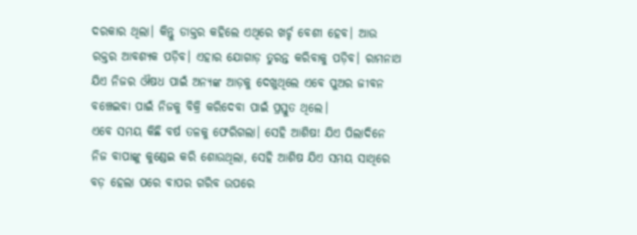ଦରକାର ଥିଲା। କିନ୍ତୁ ଡାକ୍ତର କହିଲେ ଏଥିରେ ଖର୍ଚ୍ଚ ବେଶୀ ହେବ। ଆଉ ରକ୍ତର ଆବଶ୍ୟକ ପଡ଼ିବ। ଏହାର ଯୋଗାଡ଼ ତୁରନ୍ତ କରିବାକୁ ପଡ଼ିବ। ରାମନାଥ ଯିଏ ନିଜର ଔଷଧ ପାଇଁ ଅନ୍ୟଙ୍କ ଆଡ଼କୁ ଦେଖୁଥିଲେ ଏବେ ପୁଅର ଜୀବନ ବଞ୍ଚେଇବା ପାଇଁ ନିଜକୁ ବିକ୍ରି କରିଦେବା ପାଇଁ ପ୍ରସ୍ତୁତ ଥିଲେ।
ଏବେ ସମୟ କିଛି ବର୍ଷ ତଳକୁ ଫେରିଗଲା। ସେହି ଆଶିଷ! ଯିଏ ପିଲାଦିନେ ନିଜ ବାପାଙ୍କୁ କୁଣ୍ଡେଇ କରି ଶୋଉଥିଲା, ସେହି ଆଶିଷ ଯିଏ ସମୟ ସାଥିରେ ବଡ଼ ହେଲା ପରେ ବାପର ଗରିବ ଉପରେ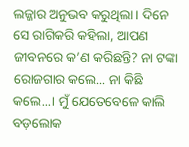ଲଜ୍ଜାର ଅନୁଭବ କରୁଥିଲା। ଦିନେ ସେ ରାଗିକରି କହିଲା, ଆପଣ ଜୀବନରେ କ’ଣ କରିଛନ୍ତି? ନା ଟଙ୍କା ରୋଜଗାର କଲେ... ନା କିଛି କଲେ...। ମୁଁ ଯେତେବେଳେ କାଲି ବଡ଼ଲୋକ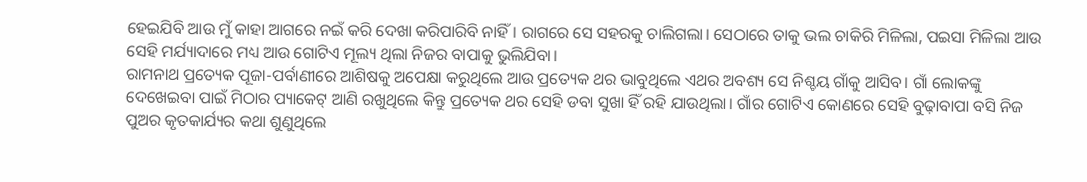ହେଇଯିବି ଆଉ ମୁଁ କାହା ଆଗରେ ନଇଁ କରି ଦେଖା କରିପାରିବି ନାହିଁ। ରାଗରେ ସେ ସହରକୁ ଚାଲିଗଲା। ସେଠାରେ ତାକୁ ଭଲ ଚାକିରି ମିଳିଲା, ପଇସା ମିଳିଲା ଆଉ ସେହି ମର୍ଯ୍ୟାଦାରେ ମଧ୍ୟ ଆଉ ଗୋଟିଏ ମୂଲ୍ୟ ଥିଲା ନିଜର ବାପାକୁ ଭୁଲିଯିବା।
ରାମନାଥ ପ୍ରତ୍ୟେକ ପୂଜା-ପର୍ବାଣୀରେ ଆଶିଷକୁ ଅପେକ୍ଷା କରୁଥିଲେ ଆଉ ପ୍ରତ୍ୟେକ ଥର ଭାବୁଥିଲେ ଏଥର ଅବଶ୍ୟ ସେ ନିଶ୍ଚୟ ଗାଁକୁ ଆସିବ। ଗାଁ ଲୋକଙ୍କୁ ଦେଖେଇବା ପାଇଁ ମିଠାର ପ୍ୟାକେଟ୍ ଆଣି ରଖୁଥିଲେ କିନ୍ତୁ ପ୍ରତ୍ୟେକ ଥର ସେହି ଡବା ସୁଖା ହିଁ ରହି ଯାଉଥିଲା। ଗାଁର ଗୋଟିଏ କୋଣରେ ସେହି ବୁଢ଼ାବାପା ବସି ନିଜ ପୁଅର କୃତକାର୍ଯ୍ୟର କଥା ଶୁଣୁଥିଲେ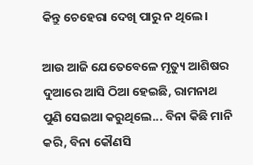କିନ୍ତୁ ଚେହେରା ଦେଖି ପାରୁ ନ ଥିଲେ।

ଆଉ ଆଜି ଯେତେବେଳେ ମୃତ୍ୟୁ ଆଶିଷର ଦୁଆରେ ଆସି ଠିଆ ହେଇଛି, ରାମନାଥ ପୁଣି ସେଇଆ କରୁଥିଲେ... ବିନା କିଛି ମାନି କରି, ବିନା କୌଣସି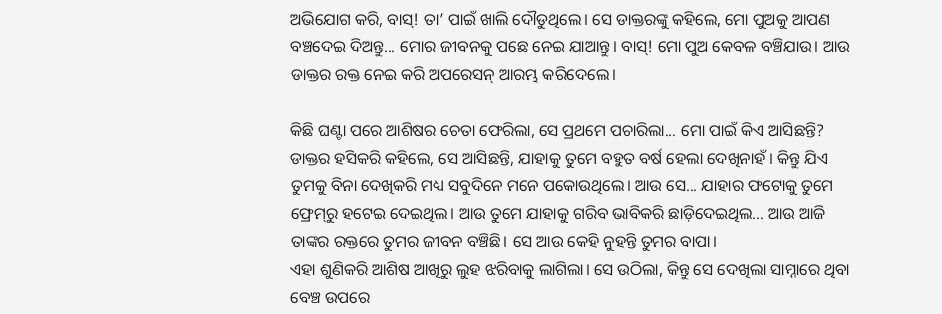ଅଭିଯୋଗ କରି, ବାସ୍‌! ତା’ ପାଇଁ ଖାଲି ଦୌଡୁଥିଲେ। ସେ ଡାକ୍ତରଙ୍କୁ କହିଲେ, ମୋ ପୁଅକୁ ଆପଣ ବଞ୍ଚଦେଇ ଦିଅନ୍ତୁ... ମୋର ଜୀବନକୁ ପଛେ ନେଇ ଯାଆନ୍ତୁ। ବାସ୍‌! ମୋ ପୁଅ କେବଳ ବଞ୍ଚିଯାଉ। ଆଉ ଡାକ୍ତର ରକ୍ତ ନେଇ କରି ଅପରେସନ୍ ଆରମ୍ଭ କରିଦେଲେ।

କିଛି ଘଣ୍ଟା ପରେ ଆଶିଷର ଚେତା ଫେରିଲା, ସେ ପ୍ରଥମେ ପଚାରିଲା... ମୋ ପାଇଁ କିଏ ଆସିଛନ୍ତି? ଡାକ୍ତର ହସିକରି କହିଲେ, ସେ ଆସିଛନ୍ତି, ଯାହାକୁ ତୁମେ ବହୁତ ବର୍ଷ ହେଲା ଦେଖିନାହଁ। କିନ୍ତୁ ଯିଏ ତୁମକୁ ବିନା ଦେଖିକରି ମଧ୍ୟ ସବୁଦିନେ ମନେ ପକୋଉଥିଲେ। ଆଉ ସେ... ଯାହାର ଫଟୋକୁ ତୁମେ ଫ୍ରେମ୍‌ରୁ ହଟେଇ ଦେଇଥିଲ। ଆଉ ତୁମେ ଯାହାକୁ ଗରିବ ଭାବିକରି ଛାଡ଼ିଦେଇଥିଲ... ଆଉ ଆଜି ତାଙ୍କର ରକ୍ତରେ ତୁମର ଜୀବନ ବଞ୍ଚିଛି। ସେ ଆଉ କେହି ନୁହନ୍ତି ତୁମର ବାପା।
ଏହା ଶୁଣିକରି ଆଶିଷ ଆଖିରୁ ଲୁହ ଝରିବାକୁ ଲାଗିଲା। ସେ ଉଠିଲା, କିନ୍ତୁ ସେ ଦେଖିଲା ସାମ୍ନାରେ ଥିବା ବେଞ୍ଚ ଉପରେ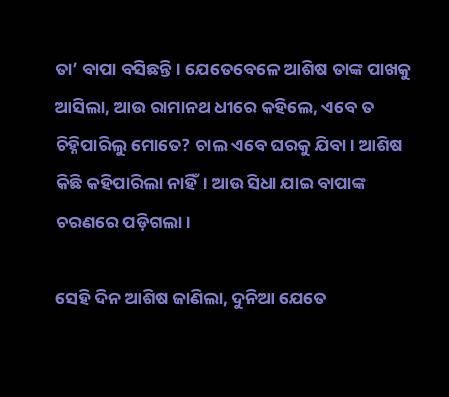ତା’ ବାପା ବସିଛନ୍ତି। ଯେତେବେଳେ ଆଶିଷ ତାଙ୍କ ପାଖକୁ ଆସିଲା, ଆଉ ରାମାନଥ ଧୀରେ କହିଲେ, ଏବେ ତ ଚିହ୍ନିପାରିଲୁ ମୋତେ? ଚାଲ ଏବେ ଘରକୁ ଯିବା। ଆଶିଷ କିଛି କହିପାରିଲା ନାହିଁ। ଆଉ ସିଧା ଯାଇ ବାପାଙ୍କ ଚରଣରେ ପଡ଼ିଗଲା।

ସେହି ଦିନ ଆଶିଷ ଜାଣିଲା, ଦୁନିଆ ଯେତେ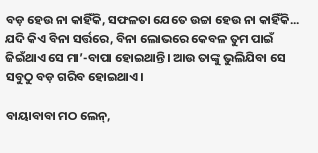ବଡ଼ ହେଉ ନା କାହିଁକି, ସଫଳତା ଯେତେ ଉଚ୍ଚା ହେଉ ନା କାହିଁକି... ଯଦି କିଏ ବିନା ସର୍ତ୍ତରେ, ବିନା ଲୋଭରେ କେବଳ ତୁମ ପାଇଁ ଜିଇଁଥାଏ ସେ ମା’-ବାପା ହୋଇଥାନ୍ତି। ଆଉ ତାଙ୍କୁ ଭୁଲିଯିବା ସେ ସବୁଠୁ ବଡ଼ ଗରିବ ହୋଇଥାଏ।

ବାୟାବାବା ମଠ ଲେନ୍‌,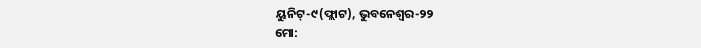ୟୁନିଟ୍‌-୯(ଫ୍ଲାଟ), ଭୁବନେଶ୍ୱର-୨୨
ମୋ: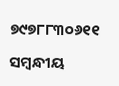୭୯୭୮୮୩୦୬୧୧

ସମ୍ବନ୍ଧୀୟ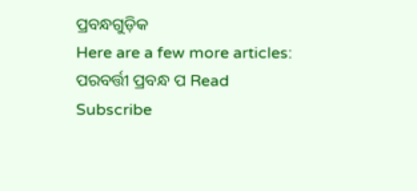ପ୍ରବନ୍ଧଗୁଡ଼ିକ
Here are a few more articles:
ପରବର୍ତ୍ତୀ ପ୍ରବନ୍ଧ ପ Read
Subscribe